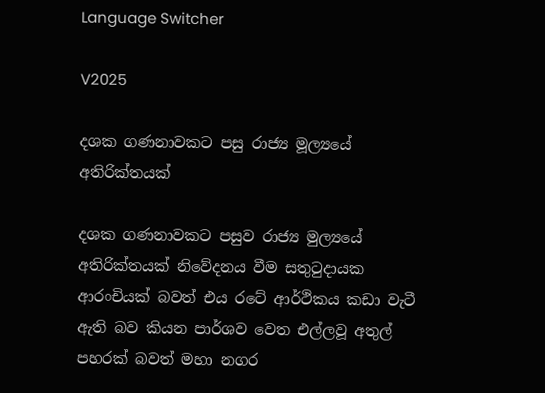Language Switcher

V2025

දශක ගණනාවකට පසු රාජ්‍ය මූල්‍යයේ අතිරික්තයක්

දශක ගණනාවකට පසුව රාජ්‍ය මුල්‍යයේ අතිරික්තයක් නිවේදනය වීම සතුටුදායක ආරංචියක් බවත් එය රටේ ආර්ථිකය කඩා වැටී ඇති බව කියන පාර්ශව වෙත එල්ලවූ අතුල් පහරක් බවත් මහා නගර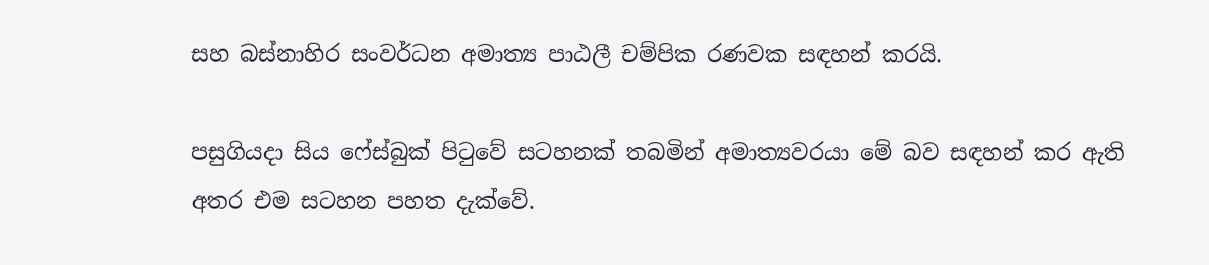සහ බස්නාහිර සංවර්ධන අමාත්‍ය පාඨලී චම්පික රණවක සඳහන් කරයි.

පසුගියදා සිය ෆේස්බුක් පිටුවේ සටහනක් තබමින් අමාත්‍යවරයා මේ බව සඳහන් කර ඇති අතර එම සටහන පහත දැක්වේ.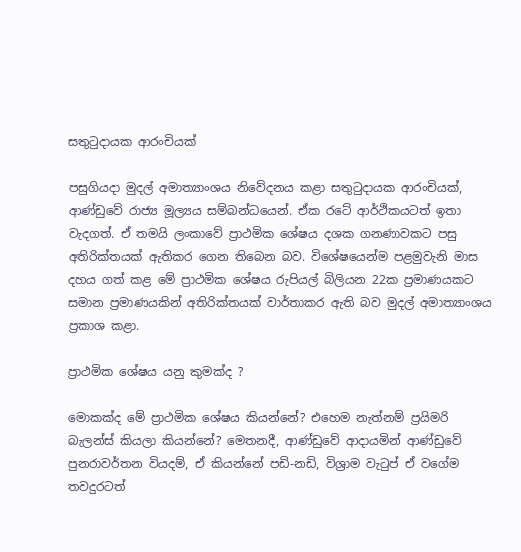සතුටුදායක ආරංචියක්

පසුගියදා මුදල් අමාත්‍යාංශය නිවේදනය කළා සතුටුදායක ආරංචියක්, ආණ්ඩුවේ රාජ්‍ය මූල්‍යය සම්බන්ධයෙන්. ඒක රටේ ආර්ථිකයටත් ඉතා වැදගත්. ඒ තමයි ලංකාවේ ප්‍රාථමික ශේෂය දශක ගනණාවකට පසු අතිරික්තයක් ඇතිකර ගෙන තිබෙන බව. විශේෂයෙන්ම පළමුවැනි මාස දහය ගත් කළ මේ ප්‍රාථමික ශේෂය රුපියල් බිලියන 22ක ප්‍රමාණයකට සමාන ප්‍රමාණයකින් අතිරික්තයක් වාර්තාකර ඇති බව මුදල් අමාත්‍යාංශය ප්‍රකාශ කළා.

ප්‍රාථමික ශේෂය යනු කුමක්ද ?

මොකක්ද මේ ප්‍රාථමික ශේෂය කියන්නේ? එහෙම නැත්නම් ප්‍රයිමරි බැලන්ස් කියලා කියන්නේ? මෙතනදී, ආණ්ඩුවේ ආදායමින් ආණ්ඩුවේ පුනරාවර්තන වියදම්, ඒ කියන්නේ පඩි-නඩි, විශ්‍රාම වැටුප් ඒ වගේම තවදුරටත්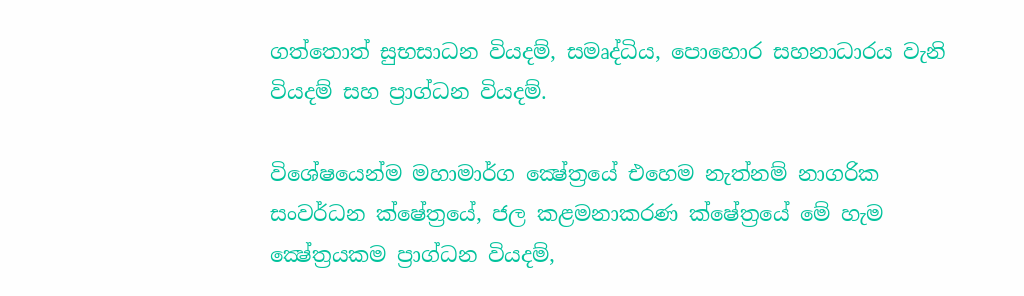ගත්තොත් සුභසාධන වියදම්, සමෘද්ධිය, පොහොර සහනාධාරය වැනි වියදම් සහ ප්‍රාග්ධන වියදම්.

විශේෂයෙන්ම මහාමාර්ග ක්‍ෂේත්‍රයේ එහෙම නැත්නම් නාගරික සංවර්ධන ක්ෂේත්‍රයේ, ජල කළමනාකරණ ක්ෂේත්‍රයේ මේ හැම ක්‍ෂේත්‍රයකම ප්‍රාග්ධන වියදම්,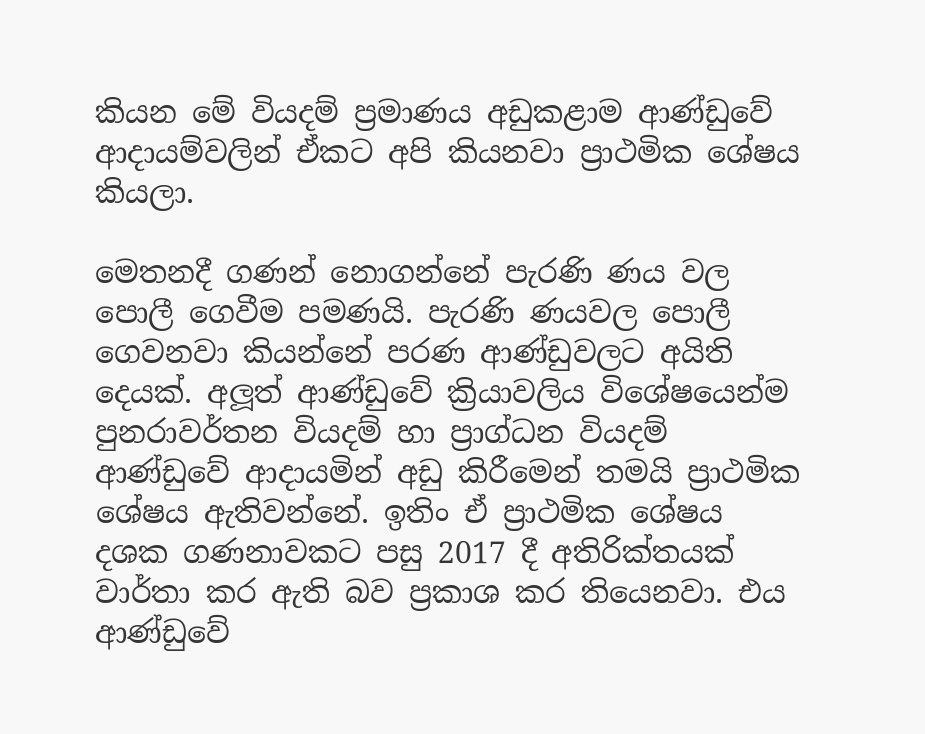කියන මේ වියදම් ප්‍රමාණය අඩුකළාම ආණ්ඩුවේ ආදායම්වලින් ඒකට අපි කියනවා ප්‍රාථමික ශේෂය කියලා.

මෙතනදී ගණන් නොගන්නේ පැරණි ණය වල පොලී ගෙවීම පමණයි. පැරණි ණයවල පොලී ගෙවනවා කියන්නේ පරණ ආණ්ඩුවලට අයිති දෙයක්. අලූත් ආණ්ඩුවේ ක්‍රියාවලිය විශේෂයෙන්ම පුනරාවර්තන වියදම් හා ප්‍රාග්ධන වියදම් ආණ්ඩුවේ ආදායමින් අඩු කිරීමෙන් තමයි ප්‍රාථමික ශේෂය ඇතිවන්නේ. ඉතිං ඒ ප්‍රාථමික ශේෂය දශක ගණනාවකට පසු 2017 දී අතිරික්තයක් වාර්තා කර ඇති බව ප්‍රකාශ කර තියෙනවා. එය ආණ්ඩුවේ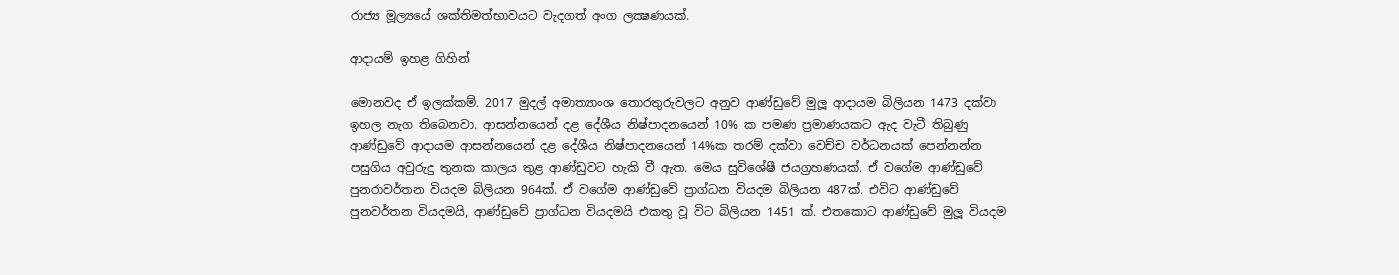රාජ්‍ය මූල්‍යයේ ශක්තිමත්භාවයට වැදගත් අංග ලක්‍ෂණයක්.

ආදායම් ඉහළ ගිහින්

මොනවද ඒ ඉලක්කම්. 2017 මුදල් අමාත්‍යාංශ තොරතුරුවලට අනුව ආණ්ඩුවේ මුලූ ආදායම බිලියන 1473 දක්වා ඉහල නැග තිබෙනවා. ආසන්නයෙන් දළ දේශීය නිෂ්පාදනයෙන් 10% ක පමණ ප්‍රමාණයකට ඇද වැටී තිබුණු ආණ්ඩුවේ ආදායම ආසන්නයෙන් දළ දේශීය නිෂ්පාදනයෙන් 14%ක තරම් දක්වා වෙච්ච වර්ධනයක් පෙන්නන්න පසුගිය අවුරුදු තුනක කාලය තුළ ආණ්ඩුවට හැකි වී ඇත. මෙය සුවිශේෂී ජයග්‍රහණයක්. ඒ වගේම ආණ්ඩුවේ පුනරාවර්තන වියදම බිලියන 964ක්. ඒ වගේම ආණ්ඩුවේ ප්‍රාග්ධන වියදම බිලියන 487ක්. එවිට ආණ්ඩුවේ පුනවර්තන වියදමයි, ආණ්ඩුවේ ප්‍රාග්ධන වියදමයි එකතු වූ විට බිලියන 1451 ක්. එතකොට ආණ්ඩුවේ මුලූ වියදම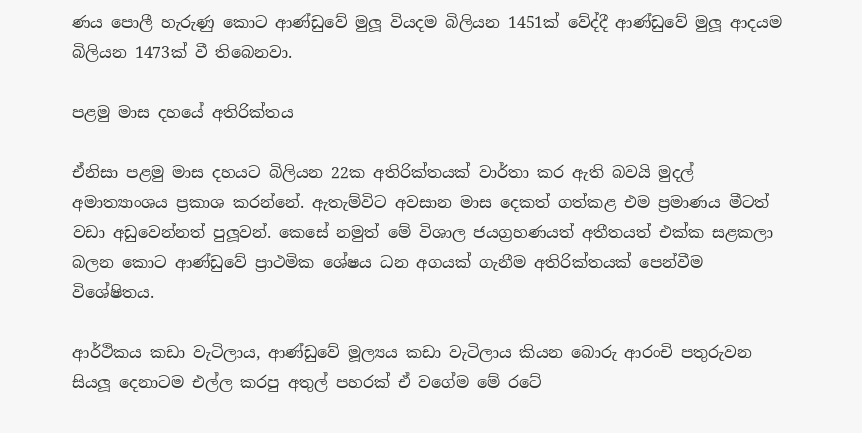ණය පොලී හැරුණු කොට ආණ්ඩුවේ මුලූ වියදම බිලියන 1451ක් වේද්දී ආණ්ඩුවේ මුලූ ආදයම බිලියන 1473ක් වී තිබෙනවා.

පළමු මාස දහයේ අතිරික්තය

ඒනිසා පළමු මාස දහයට බිලියන 22ක අතිරික්තයක් වාර්තා කර ඇති බවයි මුදල් අමාත්‍යාංශය ප්‍රකාශ කරන්නේ. ඇතැම්විට අවසාන මාස දෙකත් ගත්කළ එම ප්‍රමාණය මීටත් වඩා අඩුවෙන්නත් පුලූවන්. කෙසේ නමුත් මේ විශාල ජයග්‍රහණයත් අතීතයත් එක්ක සළකලා බලන කොට ආණ්ඩුවේ ප්‍රාථමික ශේෂය ධන අගයක් ගැනීම අතිරික්තයක් පෙන්වීම විශේෂිතය.

ආර්ථිකය කඩා වැටිලාය, ආණ්ඩුවේ මූල්‍යය කඩා වැටිලාය කියන බොරු ආරංචි පතුරුවන සියලූ දෙනාටම එල්ල කරපු අතුල් පහරක් ඒ වගේම මේ රටේ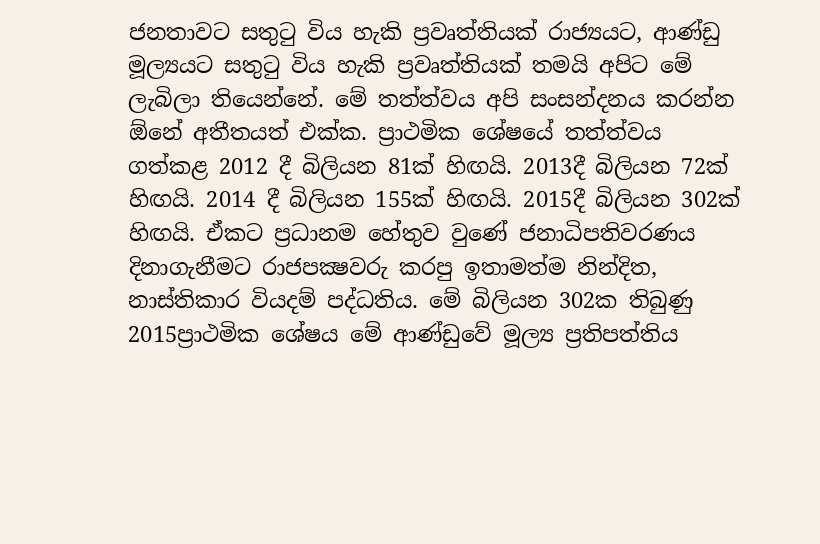ජනතාවට සතුටු විය හැකි ප්‍රවෘත්තියක් රාජ්‍යයට, ආණ්ඩු මූල්‍යයට සතුටු විය හැකි ප්‍රවෘත්තියක් තමයි අපිට මේ ලැබිලා තියෙන්නේ. මේ තත්ත්වය අපි සංසන්දනය කරන්න ඕනේ අතීතයත් එක්ක. ප්‍රාථමික ශේෂයේ තත්ත්වය ගත්කළ 2012 දී බිලියන 81ක් හිඟයි. 2013දී බිලියන 72ක් හිඟයි. 2014 දී බිලියන 155ක් හිඟයි. 2015දී බිලියන 302ක් හිඟයි. ඒකට ප්‍රධානම හේතුව වුණේ ජනාධිපතිවරණය දිනාගැනීමට රාජපක්‍ෂවරු කරපු ඉතාමත්ම නින්දිත, නාස්තිකාර වියදම් පද්ධතිය. මේ බිලියන 302ක තිබුණු 2015ප්‍රාථමික ශේෂය මේ ආණ්ඩුවේ මූල්‍ය ප්‍රතිපත්තිය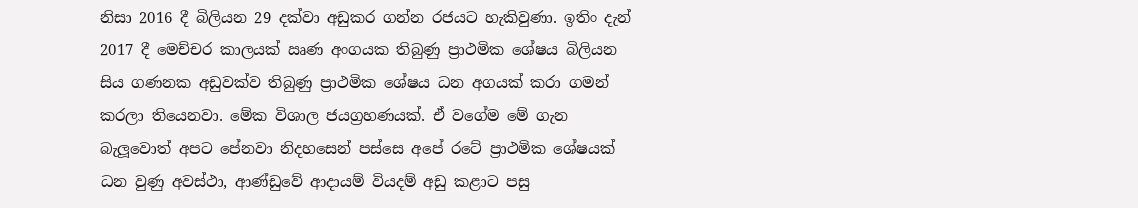නිසා 2016 දී බිලියන 29 දක්වා අඩුකර ගන්න රජයට හැකිවුණා. ඉතිං දැන් 2017 දී මෙච්චර කාලයක් ඍණ අංගයක තිබුණු ප්‍රාථමික ශේෂය බිලියන සිය ගණනක අඩුවක්ව තිබුණු ප්‍රාථමික ශේෂය ධන අගයක් කරා ගමන් කරලා තියෙනවා. මේක විශාල ජයග්‍රහණයක්. ඒ වගේම මේ ගැන බැලූවොත් අපට පේනවා නිදහසෙන් පස්සෙ අපේ රටේ ප්‍රාථමික ශේෂයක් ධන වුණු අවස්ථා, ආණ්ඩුවේ ආදායම් වියදම් අඩු කළාට පසු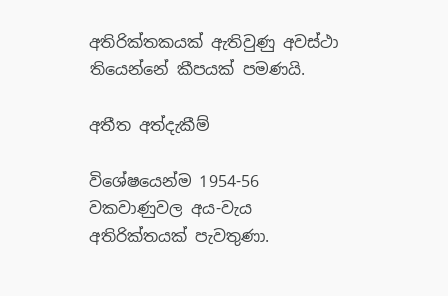අතිරික්තකයක් ඇතිවුණු අවස්ථා තියෙන්නේ කීපයක් පමණයි.

අතීත අත්දැකීම්

විශේෂයෙන්ම 1954-56 වකවාණුවල අය-වැය අතිරික්තයක් පැවතුණා.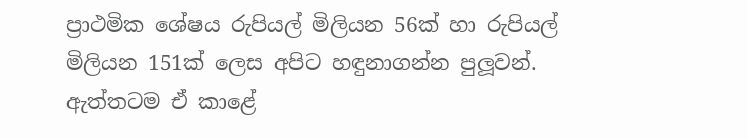ප්‍රාථමික ශේෂය රුපියල් මිලියන 56ක් හා රුපියල් මිලියන 151ක් ලෙස අපිට හඳුනාගන්න පුලූවන්. ඇත්තටම ඒ කාළේ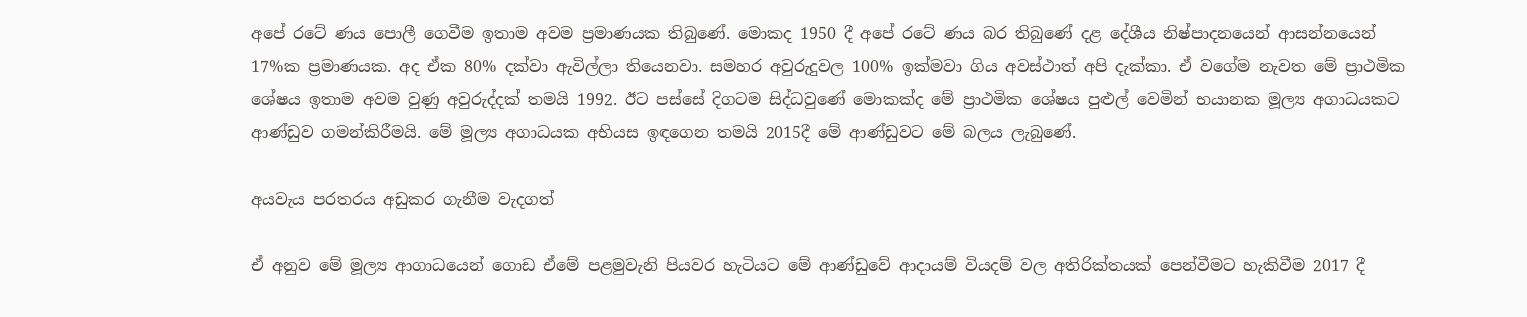අපේ රටේ ණය පොලී ගෙවීම ඉතාම අවම ප්‍රමාණයක තිබුණේ. මොකද 1950 දී අපේ රටේ ණය බර තිබුණේ දළ දේශීය නිෂ්පාදනයෙන් ආසන්නයෙන් 17%ක ප්‍රමාණයක. අද ඒක 80% දක්වා ඇවිල්ලා තියෙනවා. සමහර අවුරුදුවල 100% ඉක්මවා ගිය අවස්ථාත් අපි දැක්කා. ඒ වගේම නැවත මේ ප්‍රාථමික ශේෂය ඉතාම අවම වුණු අවුරුද්දක් තමයි 1992. ඊට පස්සේ දිගටම සිද්ධවුණේ මොකක්ද මේ ප්‍රාථමික ශේෂය පුළුල් වෙමින් භයානක මූල්‍ය අගාධයකට ආණ්ඩුව ගමන්කිරීමයි. මේ මූල්‍ය අගාධයක අභියස ඉඳගෙන තමයි 2015දී මේ ආණ්ඩුවට මේ බලය ලැබුණේ.

අයවැය පරතරය අඩුකර ගැනීම වැදගත්

ඒ අනුව මේ මූල්‍ය ආගාධයෙන් ගොඩ ඒමේ පළමුවැනි පියවර හැටියට මේ ආණ්ඩුවේ ආදායම් වියදම් වල අතිරික්තයක් පෙන්වීමට හැකිවීම 2017 දී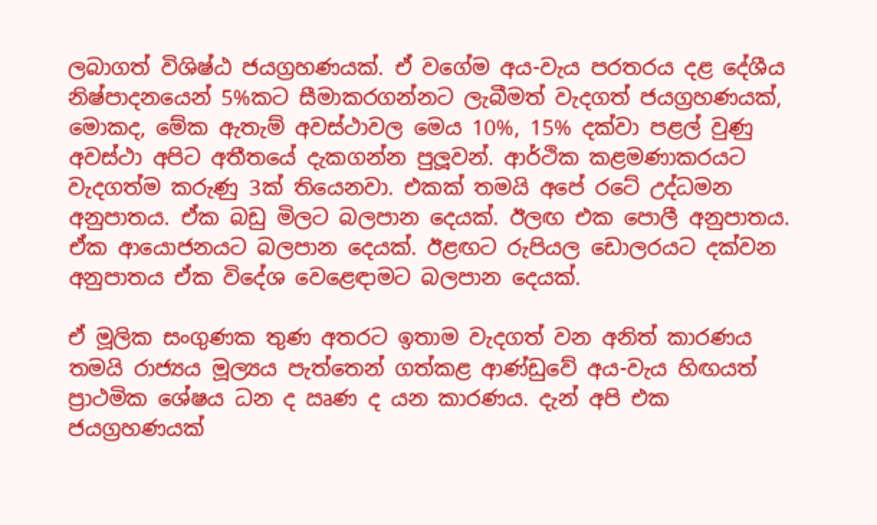ලබාගත් විශිෂ්ඨ ජයග්‍රහණයක්. ඒ වගේම අය-වැය පරතරය දළ දේශීය නිෂ්පාදනයෙන් 5%කට සීමාකරගන්නට ලැබීමත් වැදගත් ජයග්‍රහණයක්, මොකද, මේක ඇතැම් අවස්ථාවල මෙය 10%, 15% දක්වා පළල් වුණු අවස්ථා අපිට අතීතයේ දැකගන්න පුලූවන්. ආර්ථික කළමණාකරයට වැදගත්ම කරුණු 3ක් තියෙනවා. එකක් තමයි අපේ රටේ උද්ධමන අනුපාතය. ඒක බඩු මිලට බලපාන දෙයක්. ඊලඟ එක පොලී අනුපාතය. ඒක ආයොජනයට බලපාන දෙයක්. ඊළඟට රුපියල ඩොලරයට දක්වන අනුපාතය ඒක විදේශ වෙළෙඳාමට බලපාන දෙයක්.

ඒ මූලික සංගුණක තුණ අතරට ඉතාම වැදගත් වන අනිත් කාරණය තමයි රාජ්‍යය මූල්‍යය පැත්තෙන් ගත්කළ ආණ්ඩුවේ අය-වැය හිඟයත් ප්‍රාථමික ශේෂය ධන ද ඍණ ද යන කාරණය. දැන් අපි එක ජයග්‍රහණයක්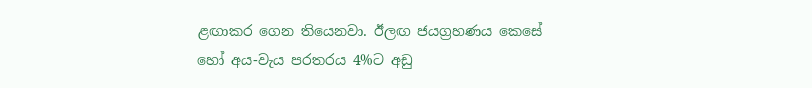ළඟාකර ගෙන තියෙනවා. ඊලඟ ජයග්‍රහණය කෙසේ හෝ අය-වැය පරතරය 4%ට අඩු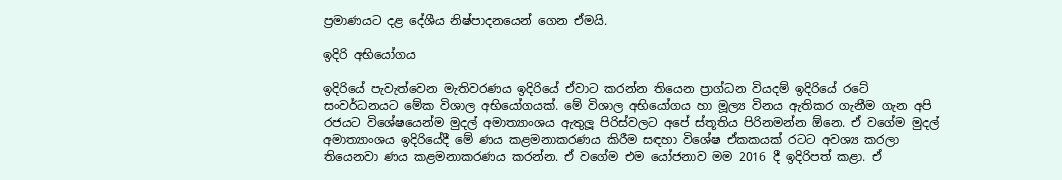ප්‍රමාණයට දළ දේශීය නිෂ්පාදනයෙන් ගෙන ඒමයි.

ඉදිරි අභියෝගය

ඉදිරියේ පැවැත්වෙන මැතිවරණය ඉදිරියේ ඒවාට කරන්න තියෙන ප්‍රාග්ධන වියදම් ඉදිරියේ රටේ සංවර්ධනයට මේක විශාල අභියෝගයක්. මේ විශාල අභියෝගය හා මූල්‍ය විනය ඇතිකර ගැනීම ගැන අපි රජයට විශේෂයෙන්ම මුදල් අමාත්‍යාංශය ඇතුලූ පිරිස්වලට අපේ ස්තූතිය පිරිනමන්න ඕනෙ. ඒ වගේම මුදල් අමාත්‍යාංශය ඉදිරියේදී මේ ණය කළමනාකරණය කිරීම සඳහා විශේෂ ඒකකයක් රටට අවශ්‍ය කරලා තියෙනවා ණය කළමනාකරණය කරන්න. ඒ වගේම එම යෝජනාව මම 2016 දී ඉදිරිපත් කළා. ඒ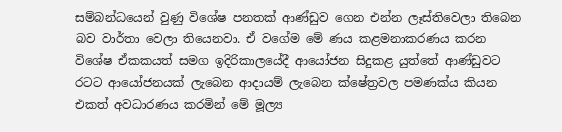සම්බන්ධයෙන් වුණු විශේෂ පනතක් ආණ්ඩුව ගෙන එන්න ලෑස්තිවෙලා තිබෙන බව වාර්තා වෙලා තියෙනවා. ඒ වගේම මේ ණය කළමනාකරණය කරන විශේෂ ඒකකයත් සමග ඉදිරිකාලයේදී ආයෝජන සිදුකළ යුත්තේ ආණ්ඩුවට රටට ආයෝජනයක් ලැබෙන ආදායම් ලැබෙන ක්ෂේත්‍රවල පමණක්ය කියන එකත් අවධාරණය කරමින් මේ මූල්‍ය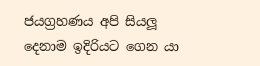ජයග්‍රහණය අපි සියලූ දෙනාම ඉදිරියට ගෙන යා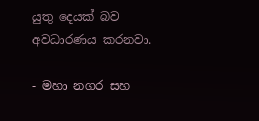යුතු දෙයක් බව අවධාරණය කරනවා.

- මහා නගර සහ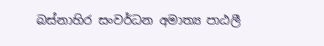බස්නාහිර සංවර්ධන අමාත්‍ය පාඨලී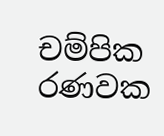චම්පික රණවක